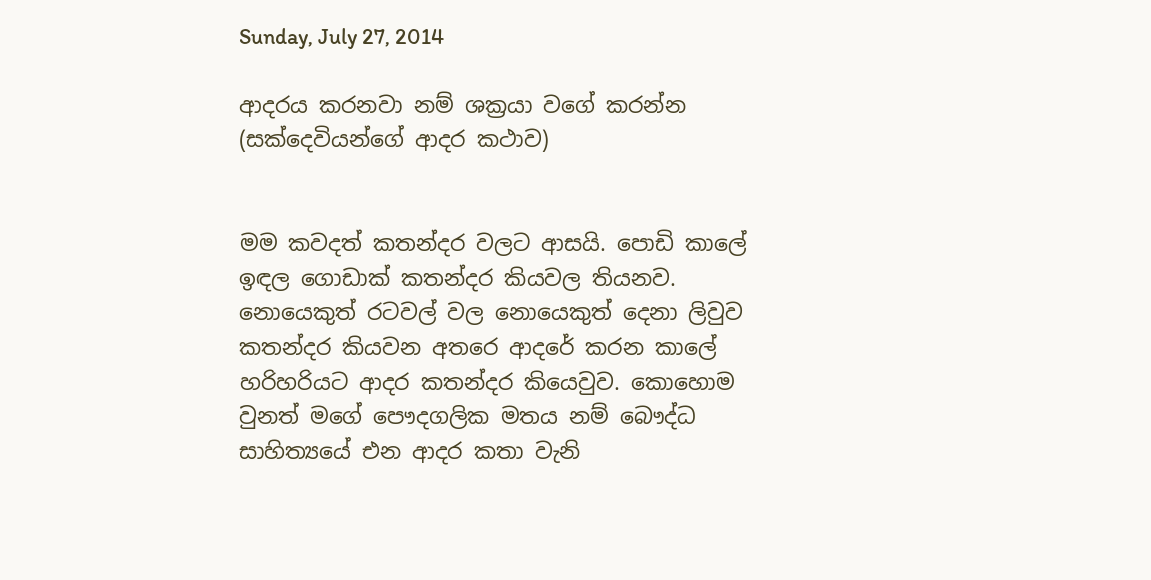Sunday, July 27, 2014

ආදරය කරනවා නම් ශක්‍රයා වගේ කරන්න (සක්දෙවියන්ගේ ආදර කථාව)


මම කවදත් කතන්දර වලට ආසයි. පොඩි කාලේ ඉඳල ගොඩාක් කතන්දර කියවල තියනව. නොයෙකුත් රටවල් වල නොයෙකුත් දෙනා ලිවුව කතන්දර කියවන අතරෙ ආදරේ කරන කාලේ හරිහරියට ආදර කතන්දර කියෙවුව. කොහොම වුනත් මගේ පෞදගලික මතය නම් බෞද්ධ සාහිත්‍යයේ එන ආදර කතා වැනි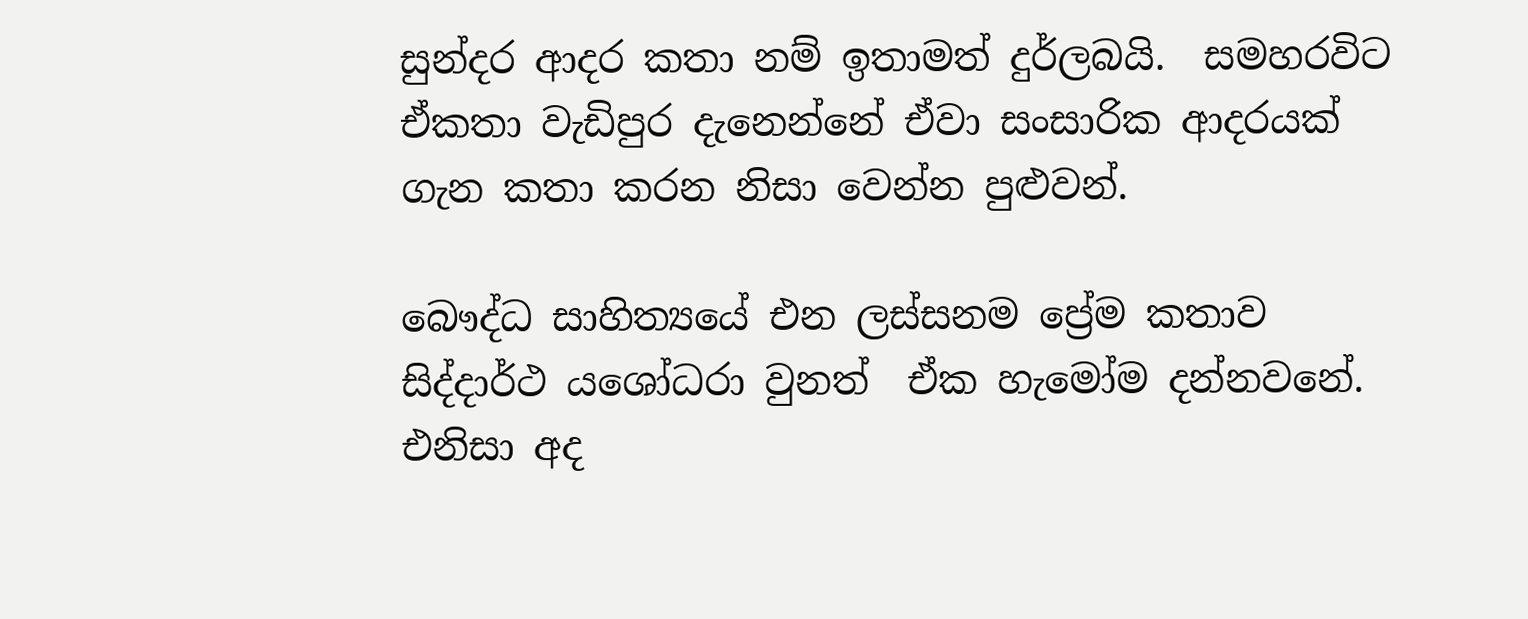සුන්දර ආදර කතා නම් ඉතාමත් දුර්ලබයි.  සමහරවිට ඒකතා වැඩිපුර දැනෙන්නේ ඒවා සංසාරික ආදරයක් ගැන කතා කරන නිසා වෙන්න පුළුවන්.

බෞද්ධ සාහිත්‍යයේ එන ලස්සනම ප්‍රේම කතාව සිද්දාර්ථ යශෝධරා වුනත්  ඒක හැමෝම දන්නවනේ. එනිසා අද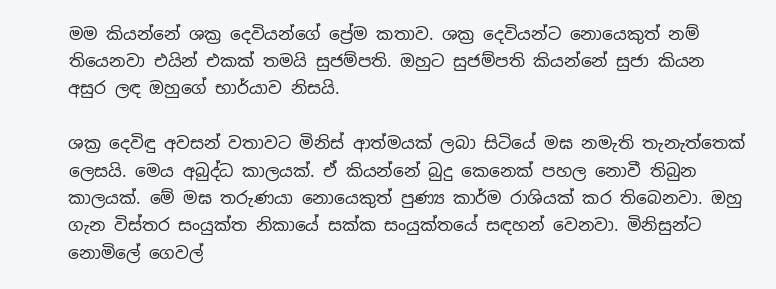මම කියන්නේ ශක්‍ර දෙවියන්ගේ ප්‍රේම කතාව. ශක්‍ර දෙවියන්ට නොයෙකුත් නම් තියෙනවා එයින් එකක් තමයි සුජම්පති. ඔහුට සුජම්පති කියන්නේ සුජා කියන අසුර ලඳ ඔහුගේ භාර්යාව නිසයි.

ශක්‍ර දෙවිඳු අවසන් වතාවට මිනිස් ආත්මයක් ලබා සිටියේ මඝ නමැති තැනැත්තෙක් ලෙසයි. මෙය අබුද්ධ කාලයක්. ඒ කියන්නේ බුදු කෙනෙක් පහල නොවී තිබුන කාලයක්. මේ මඝ තරුණයා නොයෙකුත් පුණ්‍ය කාර්ම රාශියක් කර තිබෙනවා. ඔහු ගැන විස්තර සංයුක්ත නිකායේ සක්ක සංයුක්තයේ සඳහන් වෙනවා. මිනිසුන්ට නොමිලේ ගෙවල්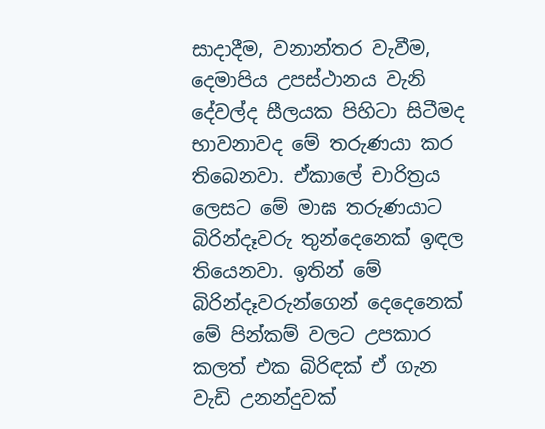සාදාදීම, වනාන්තර වැවීම, දෙමාපිය උපස්ථානය වැනි දේවල්ද සීලයක පිහිටා සිටීමද භාවනාවද මේ තරුණයා කර තිබෙනවා. ඒකාලේ චාරිත්‍රය ලෙසට මේ මාඝ තරුණයාට බිරින්දෑවරු තුන්දෙනෙක් ඉඳල තියෙනවා. ඉතින් මේ බිරින්දෑවරුන්ගෙන් දෙදෙනෙක් මේ පින්කම් වලට උපකාර කලත් එක බිරිඳක් ඒ ගැන වැඩි උනන්දුවක්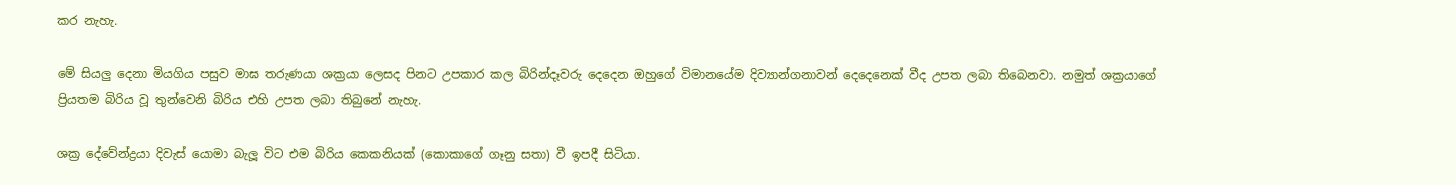කර නැහැ.

මේ සියලු දෙනා මියගිය පසුව මාඝ තරුණයා ශක්‍රයා ලෙසද පිනට උපකාර කල බිරින්දෑවරු දෙදෙන ඔහුගේ විමානයේම දිව්‍යාන්ගනාවන් දෙදෙනෙක් වීද උපත ලබා තිබෙනවා. නමුත් ශක්‍රයාගේ ප්‍රියතම බිරිය වූ තුන්වෙනි බිරිය එහි උපත ලබා තිබුනේ නැහැ.

ශක්‍ර දේවේන්ද්‍රයා දිවැස් යොමා බැලූ විට එම බිරිය කෙකනියක් (කොකාගේ ගෑනු සතා) වී ඉපදී සිටියා.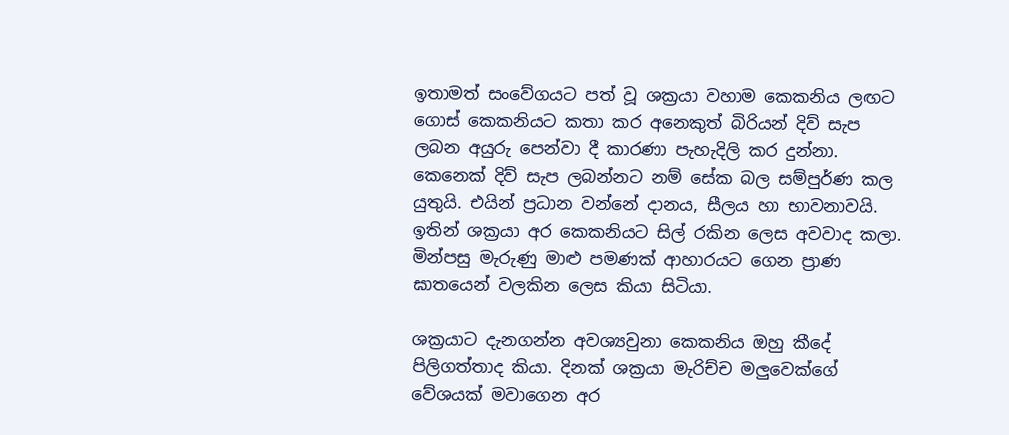ඉතාමත් සංවේගයට පත් වූ ශක්‍රයා වහාම කෙකනිය ලඟට ගොස් කෙකනියට කතා කර අනෙකුත් බිරියන් දිව් සැප ලබන අයුරු පෙන්වා දී කාරණා පැහැදිලි කර දුන්නා. කෙනෙක් දිව් සැප ලබන්නට නම් සේක බල සම්පුර්ණ කල යුතුයි. එයින් ප්‍රධාන වන්නේ දානය, සීලය හා භාවනාවයි. ඉතින් ශක්‍රයා අර කෙකනියට සිල් රකින ලෙස අවවාද කලා. මින්පසු මැරුණු මාළු පමණක් ආහාරයට ගෙන ප්‍රාණ ඝාතයෙන් වලකින ලෙස කියා සිටියා.

ශක්‍රයාට දැනගන්න අවශ්‍යවුනා කෙකනිය ඔහු කීදේ පිලිගත්තාද කියා. දිනක් ශක්‍රයා මැරිච්ච මලුවෙක්ගේ වේශයක් මවාගෙන අර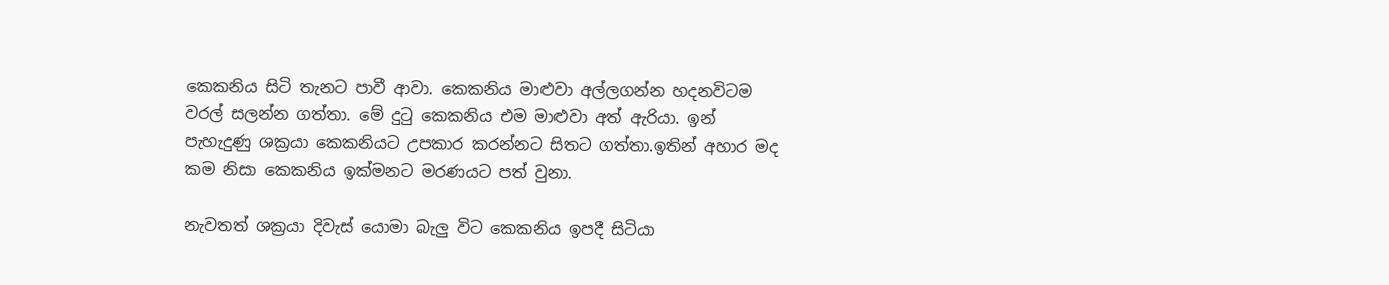කෙකනිය සිටි තැනට පාවී ආවා. කෙකනිය මාළුවා අල්ලගන්න හදනවිටම වරල් සලන්න ගත්තා. මේ දුටු කෙකනිය එම මාළුවා අත් ඇරියා. ඉන් පැහැදුණු ශක්‍රයා කෙකනියට උපකාර කරන්නට සිතට ගත්තා.ඉතින් අහාර මද කම නිසා කෙකනිය ඉක්මනට මරණයට පත් වුනා.

නැවතත් ශක්‍රයා දිවැස් යොමා බැලු විට කෙකනිය ඉපදී සිටියා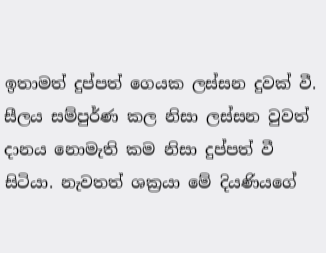ඉතාමත් දුප්පත් ගෙයක ලස්සන දුවක් වී. සීලය සම්පුර්ණ කල නිසා ලස්සන වුවත් දානය නොමැති කම නිසා දුප්පත් වී සිටියා. නැවතත් ශක්‍රයා මේ දියණියගේ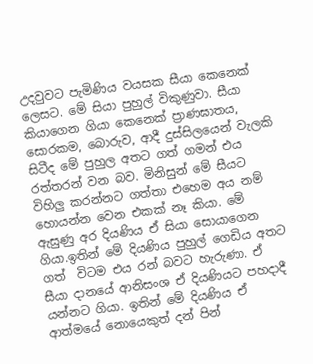උදවුවට පැමිණිය වයසක සීයා කෙනෙක් ලෙසට. මේ සියා පුහුල් විකුණුවා. සීයා කියාගෙන ගියා කෙනෙක් ප්‍රාණඝාතය, සොරකම, බොරුව, ආදී දුස්සිලයෙන් වැලකි සිටීද මේ පුහුල අතට ගත් ගමන් එය රත්තරන් වන බව. මිනිසුන් මේ සීයට විහිලු කරන්නට ගත්තා එහෙම අය නම් හොයන්න වෙන එකක් නෑ කියා. මේ ඇසුණු අර දියණිය ඒ සියා සොයාගෙන ගියා.ඉතින් මේ දියණිය පුහුල් ගෙඩිය අතට ගත්  විටම එය රන් බවට හැරුණා. ඒ සීයා දානයේ ආනිසංශ ඒ දියණියට පහදාදී යන්නට ගියා. ඉතින් මේ දියණිය ඒ ආත්මයේ නොයෙකුත් දන් පින්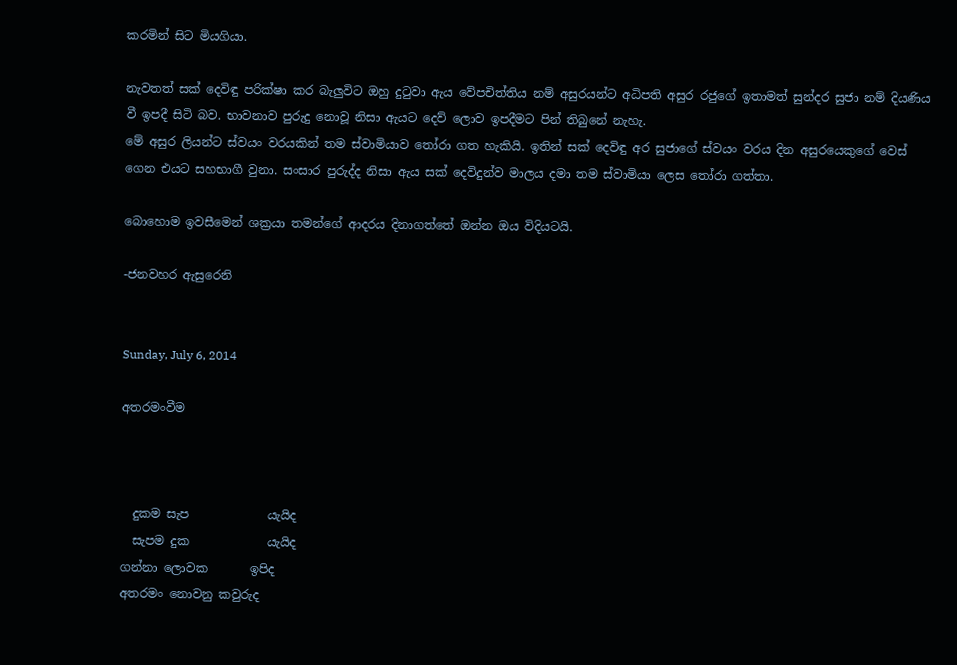කරමින් සිට මියගියා.

නැවතත් සක් දෙවිඳු පරික්ෂා කර බැලුවිට ඔහු දුටුවා ඇය වේපචිත්තිය නම් අසුරයන්ට අධිපති අසුර රජුගේ ඉතාමත් සුන්දර සුජා නම් දියණිය වී ඉපදී සිටි බව. භාවනාව පුරුදු නොවූ නිසා ඇයට දෙව් ලොව ඉපදීමට පින් තිබුනේ නැහැ.
මේ අසුර ලියන්ට ස්වයං වරයකින් තම ස්වාමියාව තෝරා ගත හැකියි. ඉතින් සක් දෙවිඳු අර සුජාගේ ස්වයං වරය දින අසුරයෙකුගේ වෙස් ගෙන එයට සහභාගී වුනා. සංසාර පුරුද්ද නිසා ඇය සක් දෙවිදුන්ව මාලය දමා තම ස්වාමියා ලෙස තෝරා ගත්තා.

බොහොම ඉවසීමෙන් ශක්‍රයා තමන්ගේ ආදරය දිනාගත්තේ ඔන්න ඔය විදියටයි.

-ජනවහර ඇසුරෙනි


Sunday, July 6, 2014

අතරමංවීම



  දුකම සැප             යැයිද
  සැපම දුක             යැයිද
ගන්නා ලොවක       ඉපිද
අතරමං නොවනු කවුරුද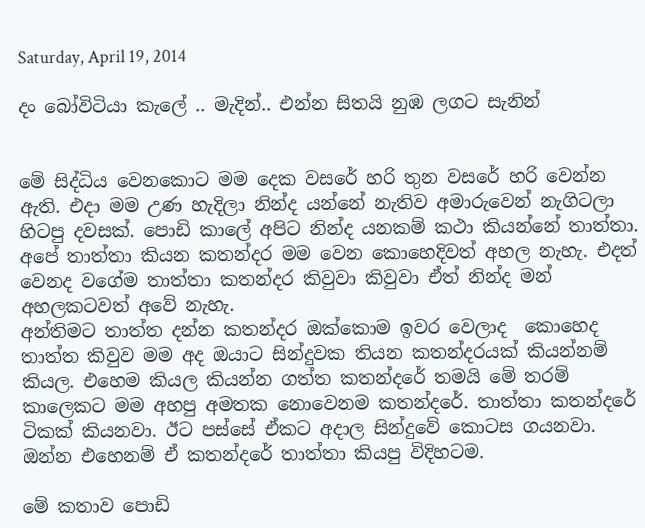Saturday, April 19, 2014

දං බෝවිටියා කැලේ .. මැදින්.. එන්න සිතයි නුඹ ලගට සැනින්


මේ සිද්ධිය වෙනකොට මම දෙක වසරේ හරි තුන වසරේ හරි වෙන්න ඇති. එදා මම උණ හැදිලා නින්ද යන්නේ නැතිව අමාරුවෙන් නැගිටලා හිටපු දවසක්. පොඩි කාලේ අපිට නින්ද යනකම් කථා කියන්නේ තාත්තා. අපේ තාත්තා කියන කතන්දර මම වෙන කොහෙදිවත් අහල නැහැ. එදත් වෙනද වගේම තාත්තා කතන්දර කිවුවා කිවුවා ඒත් නින්ද මන් අහලකටවත් අවේ නැහැ.
අන්තිමට තාත්ත දන්න කතන්දර ඔක්කොම ඉවර වෙලාද  කොහෙද තාත්ත කිවුව මම අද ඔයාට සින්දුවක තියන කතන්දරයක් කියන්නම් කියල. එහෙම කියල කියන්න ගත්ත කතන්දරේ තමයි මේ තරම් කාලෙකට මම අහපු අමතක නොවෙනම කතන්දරේ. තාත්තා කතන්දරේ ටිකක් කියනවා. ඊට පස්සේ ඒකට අදාල සින්දුවේ කොටස ගයනවා. ඔන්න එහෙනම් ඒ කතන්දරේ තාත්තා කියපු විදිහටම.

මේ කතාව පොඩි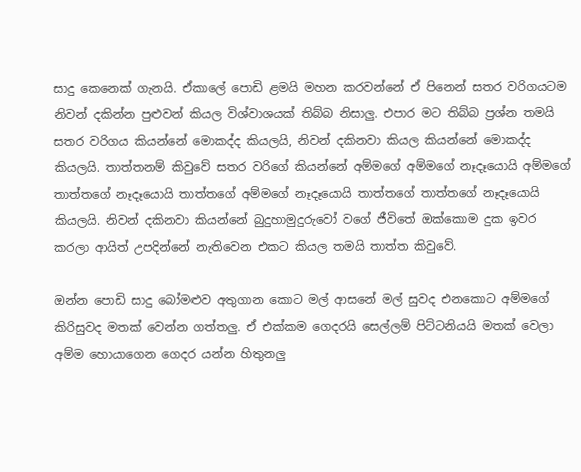සාදු කෙනෙක් ගැනයි. ඒකාලේ පොඩි ළමයි මහන කරවන්නේ ඒ පිනෙන් සතර වරිගයටම නිවන් දකින්න පුළුවන් කියල විශ්වාශයක් තිබ්බ නිසාලු. එපාර මට තිබ්බ ප්‍රශ්න තමයි සතර වරිගය කියන්නේ මොකද්ද කියලයි, නිවන් දකිනවා කියල කියන්නේ මොකද්ද කියලයි. තාත්තනම් කිවුවේ සතර වරිගේ කියන්නේ අම්මගේ අම්මගේ නෑදෑයොයි අම්මගේ තාත්තගේ නෑදෑයොයි තාත්තගේ අම්මගේ නෑදෑයොයි තාත්තගේ තාත්තගේ නෑදෑයොයි කියලයි. නිවන් දකිනවා කියන්නේ බුදුහාමුදුරුවෝ වගේ ජීවිතේ ඔක්කොම දුක ඉවර කරලා ආයිත් උපදින්නේ නැතිවෙන එකට කියල තමයි තාත්ත කිවුවේ.

ඔන්න පොඩි සාදු බෝමළුව අතුගාන කොට මල් ආසනේ මල් සුවද එනකොට අම්මගේ කිරිසුවද මතක් වෙන්න ගත්තලු. ඒ එක්කම ගෙදරයි සෙල්ලම් පිට්ටනියයි මතක් වෙලා අම්ම හොයාගෙන ගෙදර යන්න හිතුනලු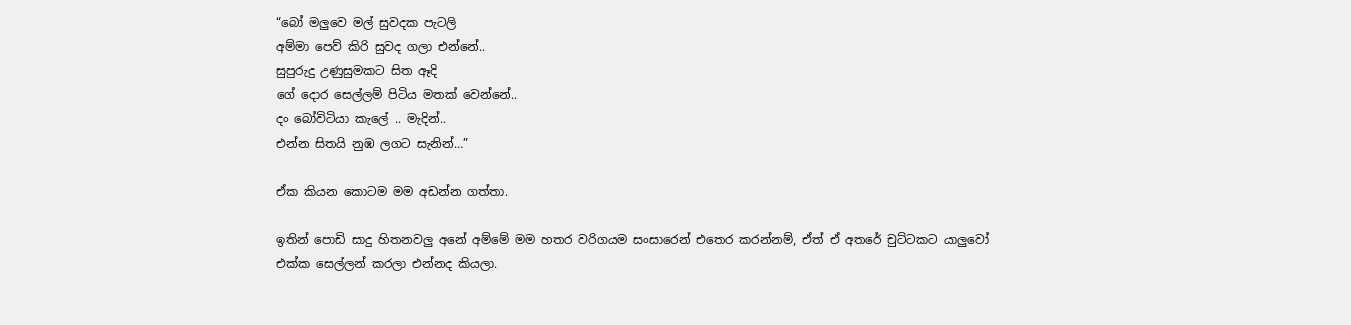“බෝ මලුවෙ මල් සුවදක පැටලි
අම්මා පෙව් කිරි සුවද ගලා එන්නේ..
සුපුරුදු උණුසුමකට සිත ඈදි
ගේ දොර සෙල්ලම් පිටිය මතක්‌ වෙන්නේ..
දං බෝවිටියා කැලේ .. මැදින්..
එන්න සිතයි නුඹ ලගට සැනින්…”

ඒක කියන කොටම මම අඩන්න ගත්තා.

ඉතින් පොඩි සාදු හිතනවලු අනේ අම්මේ මම හතර වරිගයම සංසාරෙන් එතෙර කරන්නම්, ඒත් ඒ අතරේ චුට්ටකට යාලුවෝ එක්ක සෙල්ලන් කරලා එන්නද කියලා.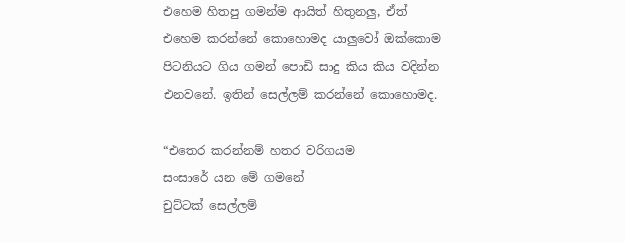එහෙම හිතපු ගමන්ම ආයිත් හිතුනලු, ඒත් එහෙම කරන්නේ කොහොමද යාලුවෝ ඔක්කොම පිටනියට ගිය ගමන් පොඩි සාදු කිය කිය වදින්න එනවනේ. ඉතින් සෙල්ලම් කරන්නේ කොහොමද.

“එතෙර කරන්නම් හතර වරිගයම
සංසාරේ යන මේ ගමනේ
චුට්‌ටක්‌ සෙල්ලම්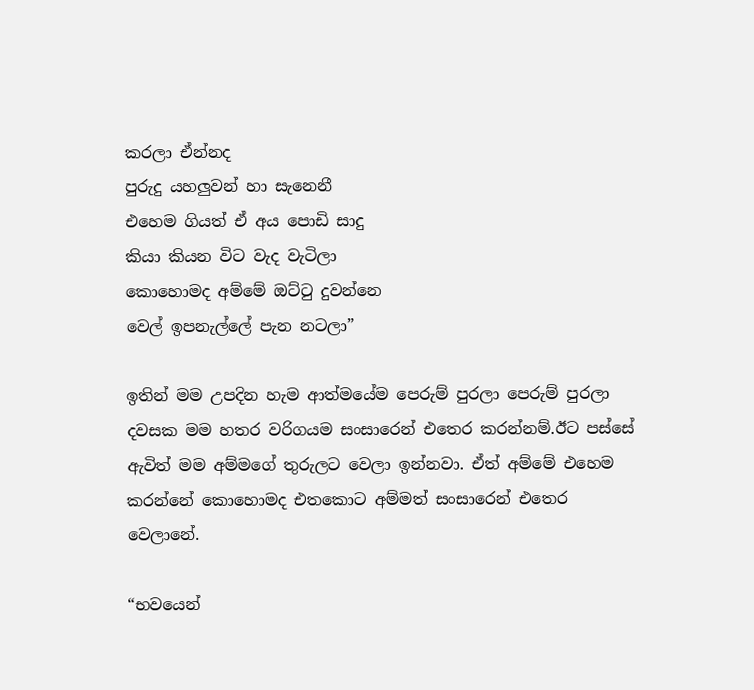කරලා ඒන්නද
පුරුදු යහලුවන් හා සැනෙනී
එහෙම ගියත් ඒ අය පොඩි සාදු
කියා කියන විට වැද වැටිලා
කොහොමද අම්මේ ඔට්‌ටු දුවන්නෙ
වෙල් ඉපනැල්ලේ පැන නටලා”

ඉතින් මම උපදින හැම ආත්මයේම පෙරුම් පුරලා පෙරුම් පුරලා දවසක මම හතර වරිගයම සංසාරෙන් එතෙර කරන්නම්.ඊට පස්සේ ඇවිත් මම අම්මගේ තුරුලට වෙලා ඉන්නවා. ඒත් අම්මේ එහෙම කරන්නේ කොහොමද එතකොට අම්මත් සංසාරෙන් එතෙර වෙලානේ.

“භවයෙන්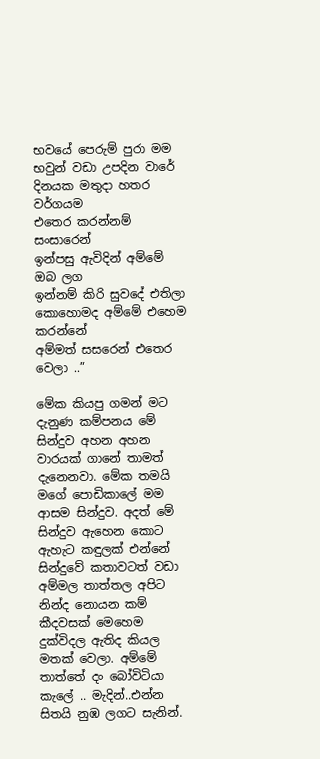භවයේ පෙරුම් පුරා මම
භවුන් වඩා උපදින වාරේ
දිනයක මතුදා හතර වර්ගයම
එතෙර කරන්නම් සංසාරෙන්
ඉන්පසු ඇවිදින් අම්මේ ඔබ ලග
ඉන්නම් කිරි සුවදේ එතිලා
කොහොමද අම්මේ එහෙම කරන්නේ
අම්මත් සසරෙන් එතෙර වෙලා ..”

මේක කියපු ගමන් මට දැනුණ කම්පනය මේ සින්දුව අහන අහන වාරයක් ගානේ තාමත් දැනෙනවා. මේක තමයි මගේ පොඩිකාලේ මම ආසම සින්දුව. අදත් මේ සින්දුව ඇහෙන කොට ඇහැට කඳුලක් එන්නේ සින්දුවේ කතාවටත් වඩා  අම්මල තාත්තල අපිට නින්ද නොයන කම් කීදවසක් මෙහෙම දුක්විදල ඇතිද කියල මතක් වෙලා. අම්මේ තාත්තේ දං බෝවිටියා කැලේ .. මැදින්..එන්න සිතයි නුඹ ලගට සැනින්.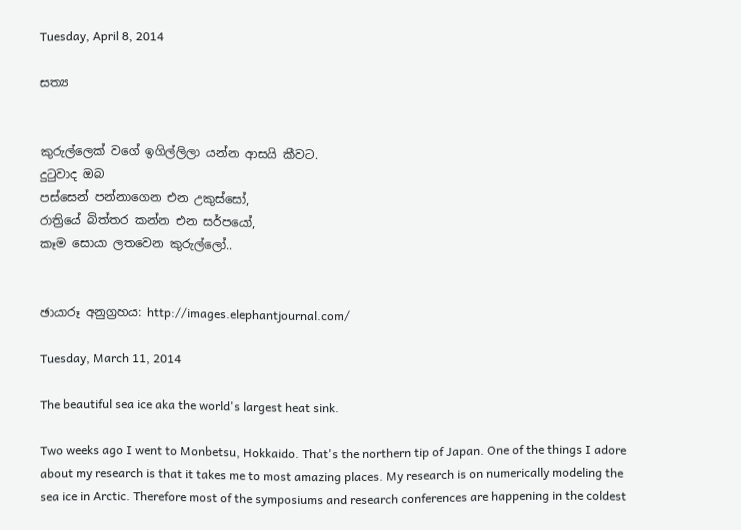Tuesday, April 8, 2014

සත්‍ය


කුරුල්ලෙක් වගේ ඉගිල්ලිලා යන්න ආසයි කීවට.
දුටුවාද ඔබ
පස්සෙන් පන්නාගෙන එන උකුස්සෝ,
රාත්‍රියේ බිත්තර කන්න එන සර්පයෝ,
කෑම සොයා ලතවෙන කුරුල්ලෝ..


ඡායාරූ අනුග්‍රහය: http://images.elephantjournal.com/

Tuesday, March 11, 2014

The beautiful sea ice aka the world's largest heat sink.

Two weeks ago I went to Monbetsu, Hokkaido. That's the northern tip of Japan. One of the things I adore about my research is that it takes me to most amazing places. My research is on numerically modeling the sea ice in Arctic. Therefore most of the symposiums and research conferences are happening in the coldest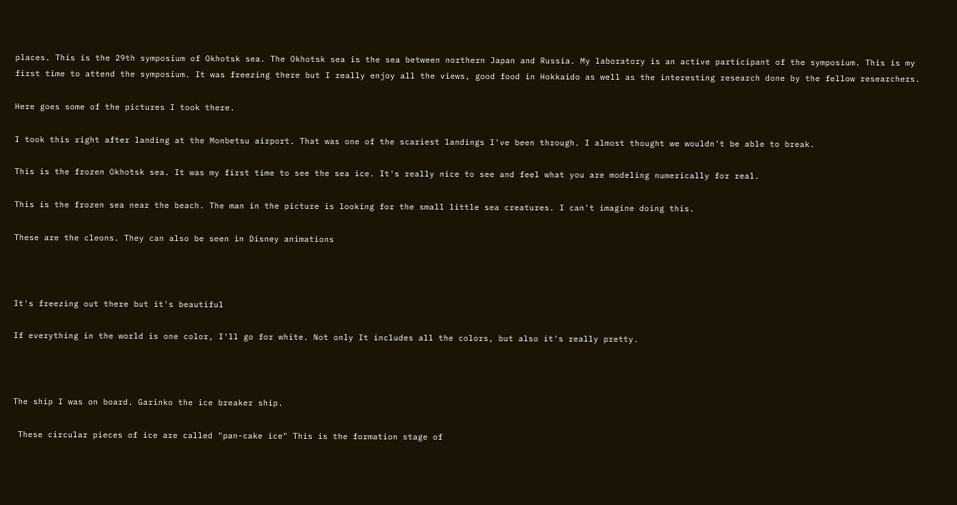places. This is the 29th symposium of Okhotsk sea. The Okhotsk sea is the sea between northern Japan and Russia. My laboratory is an active participant of the symposium. This is my first time to attend the symposium. It was freezing there but I really enjoy all the views, good food in Hokkaido as well as the interesting research done by the fellow researchers.

Here goes some of the pictures I took there.

I took this right after landing at the Monbetsu airport. That was one of the scariest landings I've been through. I almost thought we wouldn't be able to break.

This is the frozen Okhotsk sea. It was my first time to see the sea ice. It's really nice to see and feel what you are modeling numerically for real.

This is the frozen sea near the beach. The man in the picture is looking for the small little sea creatures. I can't imagine doing this.

These are the cleons. They can also be seen in Disney animations



It's freezing out there but it's beautiful

If everything in the world is one color, I'll go for white. Not only It includes all the colors, but also it's really pretty.



The ship I was on board. Garinko the ice breaker ship.

 These circular pieces of ice are called "pan-cake ice" This is the formation stage of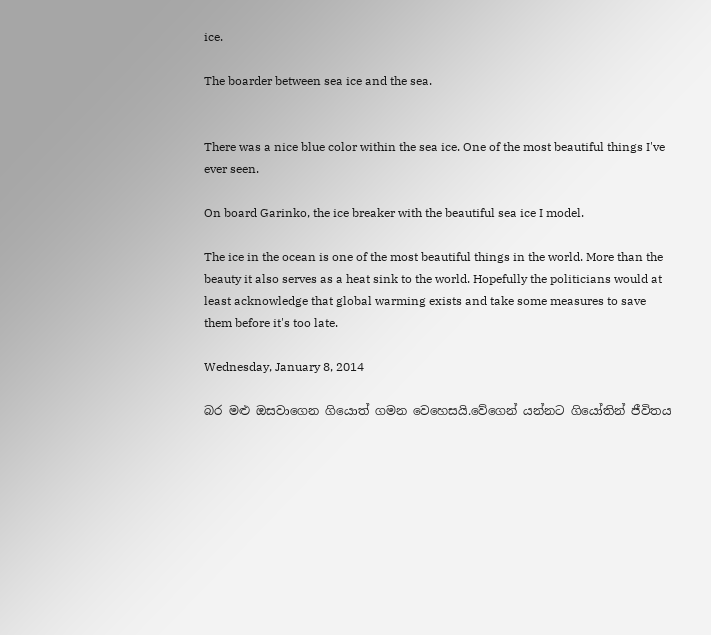ice.

The boarder between sea ice and the sea.


There was a nice blue color within the sea ice. One of the most beautiful things I've ever seen.

On board Garinko, the ice breaker with the beautiful sea ice I model.

The ice in the ocean is one of the most beautiful things in the world. More than the beauty it also serves as a heat sink to the world. Hopefully the politicians would at least acknowledge that global warming exists and take some measures to save them before it's too late.

Wednesday, January 8, 2014

බර මළු ඔසවාගෙන ගියොත් ගමන වෙහෙසයි.වේගෙන් යන්නට ගියෝතින් ජීවිතය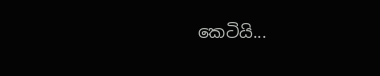කෙටියි...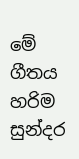මේ ගීතය හරිම සුන්දර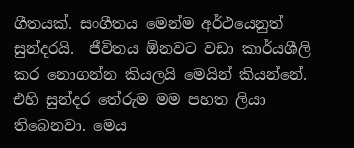ගීතයක්. සංගීතය මෙන්ම අර්ථයෙනුත් සුන්දරයි.  ජීවිතය ඕනවට වඩා කාර්යශීලි කර නොගන්න කියලයි මෙයින් කියන්නේ. එහි සුන්දර තේරුම මම පහත ලියා තිබෙනවා. මෙය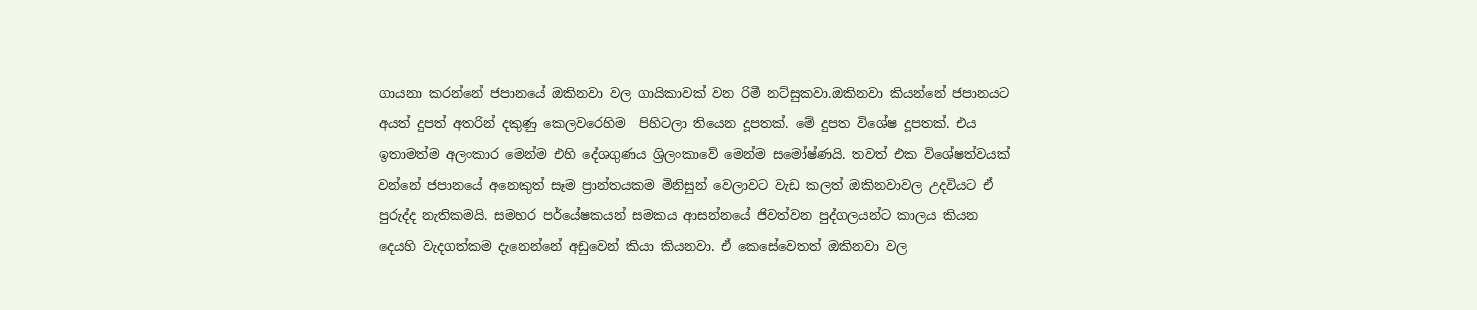ගායනා කරන්නේ ජපානයේ ඔකිනවා වල ගායිකාවක් වන රිමී නට්සුකවා.ඔකිනවා කියන්නේ ජපානයට අයත් දුපත් අතරින් දකුණු කෙලවරෙහිම  පිහිටලා තියෙන දූපතක්. මේ දුපත විශේෂ දූපතක්. එය ඉතාමත්ම අලංකාර මෙන්ම එහි දේශගුණය ශ්‍රිලංකාවේ මෙන්ම සමෝෂ්ණයි. තවත් එක විශේෂත්වයක් වන්නේ ජපානයේ අනෙකුත් සෑම ප්‍රාන්තයකම මිනිසුන් වෙලාවට වැඩ කලත් ඔකිනවාවල උදවියට ඒ පුරුද්ද නැතිකමයි. සමහර පර්යේෂකයන් සමකය ආසන්නයේ ජිවත්වන පුද්ගලයන්ට කාලය කියන දෙයහි වැදගත්කම දැනෙන්නේ අඩුවෙන් කියා කියනවා. ඒ කෙසේවෙතත් ඔකිනවා වල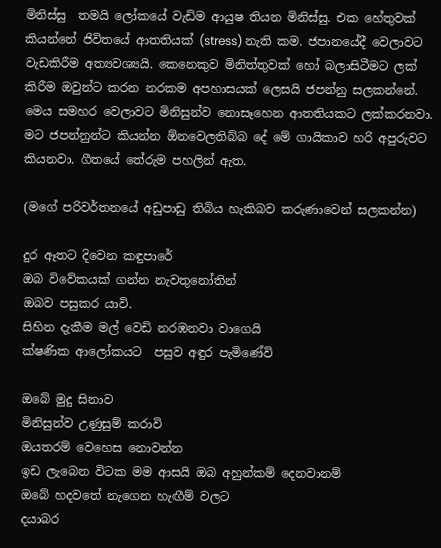මිනිස්සු  තමයි ලෝකයේ වැඩිම ආයුෂ තියන මිනිස්සු. එක හේතුවක් කියන්නේ ජිවිතයේ ආතතියක් (stress) නැති කම. ජපානයේදී වෙලාවට වැඩකිරීම අත්‍යවශ්‍යයි. කෙනෙකුව මිනිත්තුවක් හෝ බලාසිටීමට ලක් කිරීම ඔවුන්ට කරන නරකම අපහාසයක් ලෙසයි ජපන්නු සලකන්නේ. මෙය සමහර වෙලාවට මිනිසුන්ව නොසෑහෙන ආතතියකට ලක්කරනවා. මට ජපන්නුන්ට කියන්න ඕනවෙලතිබ්බ දේ මේ ගායිකාව හරි අපුරුවට කියනවා. ගීතයේ තේරුම පහලින් ඇත.

(මගේ පරිවර්තනයේ අඩුපාඩු තිබිය හැකිබව කරුණාවෙන් සලකන්න)

දුර ඈතට දිවෙන කඳුපාරේ
ඔබ විවේකයක් ගන්න නැවතුනෝතින්
ඔබව පසුකර යාවි.
සිහින දැකීම මල් වෙඩි නරඹනවා වාගෙයි
ක්ෂණික ආලෝකයට  පසුව අඳුර පැමිණේවි

ඔබේ මුදු සිනාව
මිනිසුන්ව උණුසුම් කරාවි
ඔයතරම් වෙහෙස නොවන්න
ඉඩ ලැබෙන විටක මම ආසයි ඔබ අහුන්කම් දෙනවානම්
ඔබේ හදවතේ නැගෙන හැඟීම් වලට
දයාබර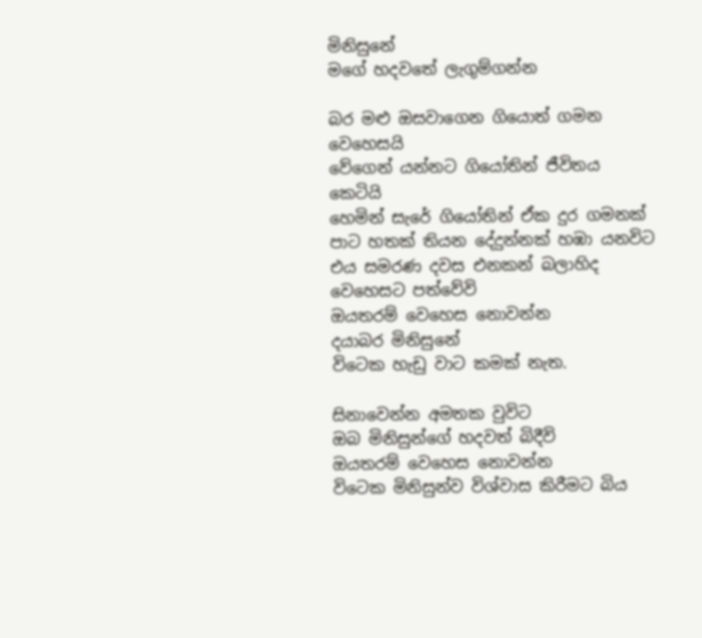මිනිසුනේ
මගේ හදවතේ ලැගුම්ගන්න

බර මළු ඔසවාගෙන ගියොත් ගමන වෙහෙසයි
වේගෙන් යන්නට ගියෝතින් ජීවිතය කෙටියි
හෙමින් සැරේ ගියෝතින් ඒක දුර ගමනක්
පාට හතක් තියන දේදුන්නක් හඹා යනවිට
එය සමරණ දවස එනකන් බලාහිද වෙහෙසට පත්වේවි
ඔයතරම් වෙහෙස නොවන්න
දයාබර මිනිසුනේ
විටෙක හැඩු වාට කමක් නැත.

සිනාවෙන්න අමතක වුවිට
ඔබ මිනිසුන්ගේ හදවත් බිදීවි
ඔයතරම් වෙහෙස නොවන්න
විටෙක මිනිසුන්ව විශ්වාස කිරීමට බිය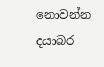නොවන්න
දයාබර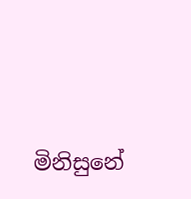මිනිසුනේ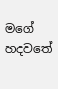මගේ හදවතේ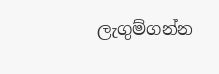ලැගුම්ගන්න